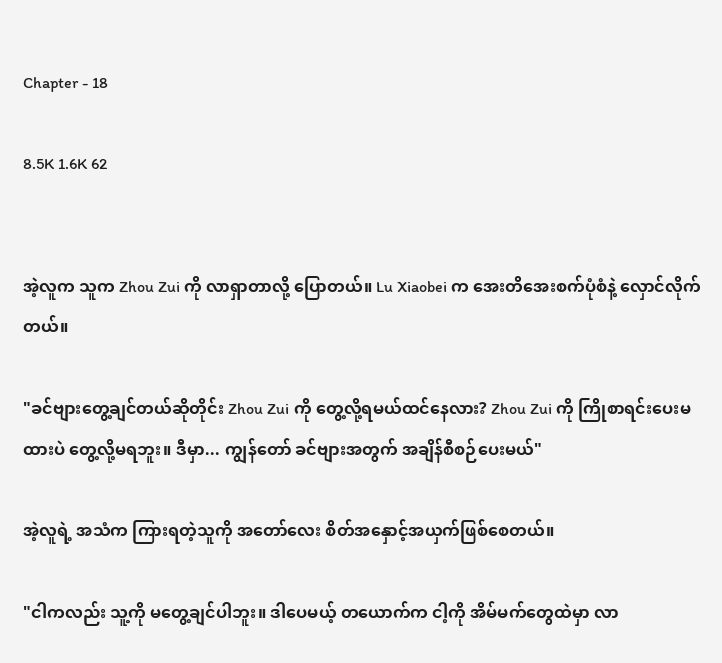Chapter - 18

8.5K 1.6K 62


အဲ့လူက သူက Zhou Zui ကို လာရှာတာလို့ ပြောတယ်။ Lu Xiaobei က အေးတိအေးစက်ပုံစံနဲ့ လှောင်လိုက်တယ်။

"ခင်ဗျားတွေ့ချင်တယ်ဆိုတိုင်း Zhou Zui ကို တွေ့လို့ရမယ်ထင်နေလား? Zhou Zui ကို ကြိုစာရင်းပေးမထားပဲ တွေ့လို့မရဘူး။ ဒီမှာ... ကျွန်တော် ခင်ဗျားအတွက် အချိန်စီစဉ်ပေးမယ်"

အဲ့လူရဲ့ အသံက ကြားရတဲ့သူကို အတော်လေး စိတ်အနှောင့်အယှက်ဖြစ်စေတယ်။

"ငါကလည်း သူ့ကို မတွေ့ချင်ပါဘူး။ ဒါပေမယ့် တယောက်က ငါ့ကို အိမ်မက်တွေထဲမှာ လာ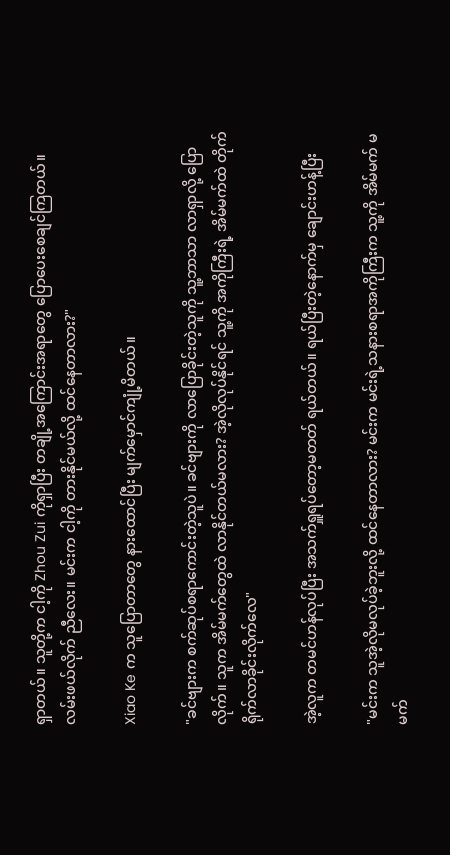ရှာတယ်။ သူတို့က ငါ့ကို Zhou Zui ကိုရှာပြီး တချို့အကြောင်းအရာတွေ ပြောပေးစေချင်ကြတယ်။ လမ်းဖယ်လိုက် ညီလေး။ မင်းက ငါ့ကို တားနိုင်မယ်လို့ ထင်နေတာလား?"

Xiao Ke က သူပြောတာတွေ နားထောင်ပြီး မျက်မှောင်ကျုံ့မိတယ်။

"ခင်ဗျားက စက်ဆုပ်စရာကောင်းတဲ့သူပဲ။ ခင်ဗျားကို လာပြောခိုင်းတဲ့သူကို သူ့ဘာသာ လာရှာလို့ ပြောလိုက်။ သူက အိမ်မက်တွေထဲ လာနိုင်တယ်မလား? အဲ့လိုလုပ်နိုင်ရင် သူ့ကို အကိုကြီးရဲ့ အိမ်မက်ထဲ တိုက်ရိုက်လာခိုင်းလိုက်လေ"

အဲ့လူက တမင်ဟန်လုပ်ပြီး အသက်ရှူရပ်တော့မတတ် ရယ်တယ်။ ရယ်ပြီးတဲ့နောက်မှ ချောင်းဟန့်ပြီး

"မင်းက သူအဲ့လိုမလုပ်ခဲ့ဘူးလို့ ထင်နေတာလား? မင်းက မင်းရဲ့သနားစရာအကိုကြီးက သူ့ကို အိမ်မက် မမက်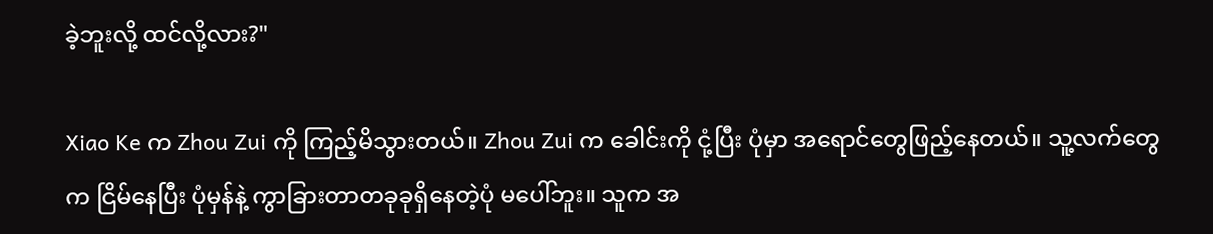ခဲ့ဘူးလို့ ထင်လို့လား?"

Xiao Ke က Zhou Zui ကို ကြည့်မိသွားတယ်။ Zhou Zui က ခေါင်းကို ငုံ့ပြီး ပုံမှာ အရောင်တွေဖြည့်နေတယ်။ သူ့လက်တွေက ငြိမ်နေပြီး ပုံမှန်နဲ့ ကွာခြားတာတခုခုရှိနေတဲ့ပုံ မပေါ်ဘူး။ သူက အ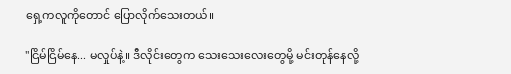ရှေ့ကလူကိုတောင် ပြောလိုက်သေးတယ်။

"ငြိမ်ငြိမ်နေ... မလှုပ်နဲ့။ ဒီလိုင်းတွေက သေးသေးလေးတွေမို့ မင်းတုန်နေလို့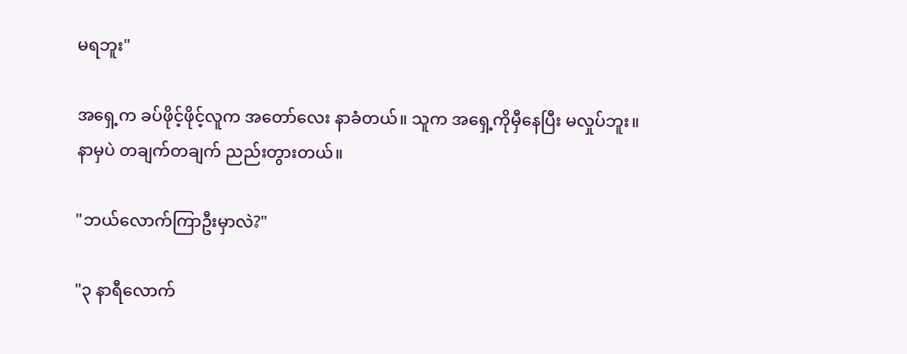မရဘူး"

အရှေ့က ခပ်ဖိုင့်ဖိုင့်လူက အတော်လေး နာခံတယ်။ သူက အရှေ့ကိုမှီနေပြီး မလှုပ်ဘူး။ နာမှပဲ တချက်တချက် ညည်းတွားတယ်။

"ဘယ်လောက်ကြာဦးမှာလဲ?"

"၃ နာရီလောက်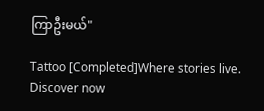ကြာဦးမယ်"

Tattoo [Completed]Where stories live. Discover now